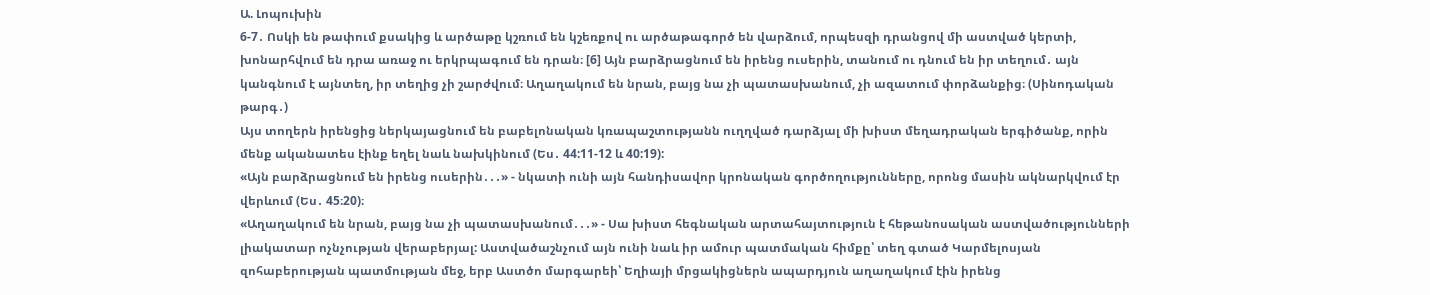Ա. Լոպուխին
6-7․ Ոսկի են թափում քսակից և արծաթը կշռում են կշեռքով ու արծաթագործ են վարձում, որպեսզի դրանցով մի աստված կերտի, խոնարհվում են դրա առաջ ու երկրպագում են դրան։ [6] Այն բարձրացնում են իրենց ուսերին, տանում ու դնում են իր տեղում․ այն կանգնում է այնտեղ, իր տեղից չի շարժվում։ Աղաղակում են նրան, բայց նա չի պատասխանում, չի ազատում փորձանքից։ (Սինոդական թարգ․)
Այս տողերն իրենցից ներկայացնում են բաբելոնական կռապաշտությանն ուղղված դարձյալ մի խիստ մեղադրական երգիծանք, որին մենք ականատես էինք եղել նաև նախկինում (Ես․ 44:11-12 և 40:19):
«Այն բարձրացնում են իրենց ուսերին․․․» - նկատի ունի այն հանդիսավոր կրոնական գործողությունները, որոնց մասին ակնարկվում էր վերևում (Ես․ 45։20)։
«Աղաղակում են նրան, բայց նա չի պատասխանում․․․» - Սա խիստ հեգնական արտահայտություն է հեթանոսական աստվածությունների լիակատար ոչնչության վերաբերյալ: Աստվածաշնչում այն ունի նաև իր ամուր պատմական հիմքը՝ տեղ գտած Կարմելոսյան զոհաբերության պատմության մեջ, երբ Աստծո մարգարեի՝ Եղիայի մրցակիցներն ապարդյուն աղաղակում էին իրենց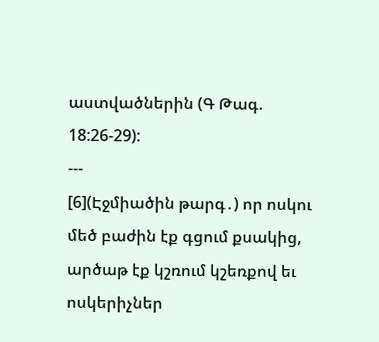աստվածներին (Գ Թագ. 18:26-29):
---
[6](Էջմիածին թարգ․) որ ոսկու մեծ բաժին էք գցում քսակից, արծաթ էք կշռում կշեռքով եւ ոսկերիչներ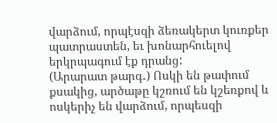վարձում, որպէսզի ձեռակերտ կուռքեր պատրաստեն, եւ խոնարհուելով երկրպագում էք դրանց:
(Արարատ թարգ․) Ոսկի են թափում քսակից, արծաթը կշռում են կշեռքով և ոսկերիչ են վարձում, որպեսզի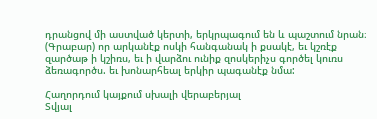դրանցով մի աստված կերտի, երկրպագում են և պաշտում նրան։
(Գրաբար) որ արկանէք ոսկի հանգանակ ի քսակէ, եւ կշռէք զարծաթ ի կշիռս, եւ ի վարձու ունիք զոսկերիչս գործել կուռս ձեռագործս. եւ խոնարհեալ երկիր պագանէք նմա:

Հաղորդում կայքում սխալի վերաբերյալ
Տվյալ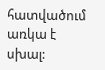հատվածում առկա է սխալ: